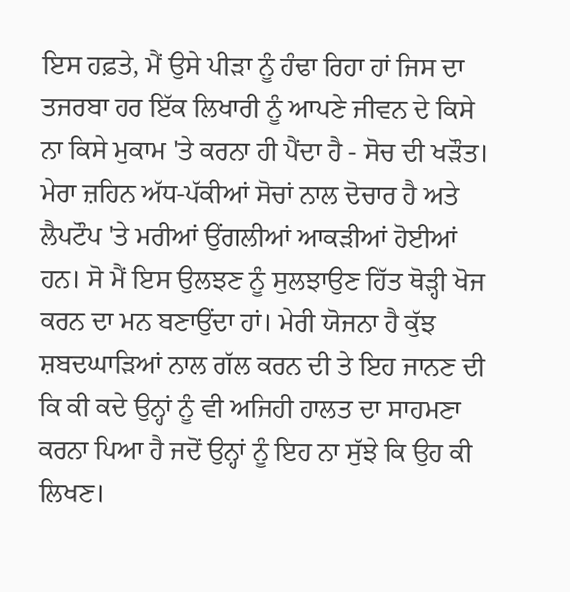ਇਸ ਹਫ਼ਤੇ, ਮੈਂ ਉਸੇ ਪੀੜਾ ਨੂੰ ਹੰਢਾ ਰਿਹਾ ਹਾਂ ਜਿਸ ਦਾ ਤਜਰਬਾ ਹਰ ਇੱਕ ਲਿਖਾਰੀ ਨੂੰ ਆਪਣੇ ਜੀਵਨ ਦੇ ਕਿਸੇ ਨਾ ਕਿਸੇ ਮੁਕਾਮ 'ਤੇ ਕਰਨਾ ਹੀ ਪੈਂਦਾ ਹੈ - ਸੋਚ ਦੀ ਖੜੌਤ। ਮੇਰਾ ਜ਼ਹਿਨ ਅੱਧ-ਪੱਕੀਆਂ ਸੋਚਾਂ ਨਾਲ ਦੋਚਾਰ ਹੈ ਅਤੇ ਲੈਪਟੌਪ 'ਤੇ ਮਰੀਆਂ ਉਂਗਲੀਆਂ ਆਕੜੀਆਂ ਹੋਈਆਂ ਹਨ। ਸੋ ਮੈਂ ਇਸ ਉਲਝਣ ਨੂੰ ਸੁਲਝਾਉਣ ਹਿੱਤ ਥੋੜ੍ਹੀ ਖੋਜ ਕਰਨ ਦਾ ਮਨ ਬਣਾਉਂਦਾ ਹਾਂ। ਮੇਰੀ ਯੋਜਨਾ ਹੈ ਕੁੱਝ ਸ਼ਬਦਘਾੜਿਆਂ ਨਾਲ ਗੱਲ ਕਰਨ ਦੀ ਤੇ ਇਹ ਜਾਨਣ ਦੀ ਕਿ ਕੀ ਕਦੇ ਉਨ੍ਹਾਂ ਨੂੰ ਵੀ ਅਜਿਹੀ ਹਾਲਤ ਦਾ ਸਾਹਮਣਾ ਕਰਨਾ ਪਿਆ ਹੈ ਜਦੋਂ ਉਨ੍ਹਾਂ ਨੂੰ ਇਹ ਨਾ ਸੁੱਝੇ ਕਿ ਉਹ ਕੀ ਲਿਖਣ।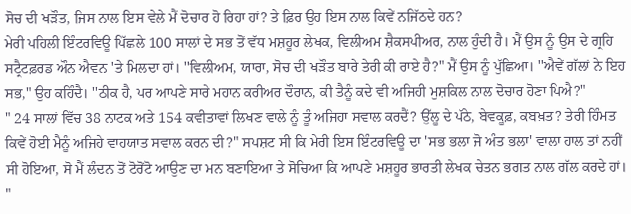ਸੋਚ ਦੀ ਖੜੌਤ, ਜਿਸ ਨਾਲ ਇਸ ਵੇਲੇ ਮੈਂ ਦੋਚਾਰ ਹੋ ਰਿਹਾ ਹਾਂ? ਤੇ ਫ਼ਿਰ ਉਹ ਇਸ ਨਾਲ ਕਿਵੇਂ ਨਜਿੱਠਦੇ ਹਨ?
ਮੇਰੀ ਪਹਿਲੀ ਇੰਟਰਵਿਊ ਪਿੱਛਲੇ 100 ਸਾਲਾਂ ਦੇ ਸਭ ਤੋਂ ਵੱਧ ਮਸ਼ਹੂਰ ਲੇਖਕ, ਵਿਲੀਅਮ ਸ਼ੈਕਸਪੀਅਰ, ਨਾਲ ਹੁੰਦੀ ਹੈ। ਮੈਂ ਉਸ ਨੂੰ ਉਸ ਦੇ ਗ੍ਰਹਿ ਸਟ੍ਰੈਟਫ਼ਰਡ ਔਨ ਐਵਨ 'ਤੇ ਮਿਲਦਾ ਹਾਂ। ''ਵਿਲੀਅਮ, ਯਾਰਾ, ਸੋਚ ਦੀ ਖੜੌਤ ਬਾਰੇ ਤੇਰੀ ਕੀ ਰਾਏ ਹੈ?" ਮੈਂ ਉਸ ਨੂੰ ਪੁੱਛਿਆ। ''ਐਵੇਂ ਗੱਲਾਂ ਨੇ ਇਹ ਸਭ," ਉਹ ਕਹਿੰਦੈ। ''ਠੀਕ ਹੈ, ਪਰ ਆਪਣੇ ਸਾਰੇ ਮਹਾਨ ਕਰੀਅਰ ਦੌਰਾਨ, ਕੀ ਤੈਨੂੰ ਕਦੇ ਵੀ ਅਜਿਹੀ ਮੁਸ਼ਕਿਲ ਨਾਲ ਦੋਚਾਰ ਹੋਣਾ ਪਿਐ?"
" 24 ਸਾਲਾਂ ਵਿੱਚ 38 ਨਾਟਕ ਅਤੇ 154 ਕਵੀਤਾਵਾਂ ਲਿਖਣ ਵਾਲੇ ਨੂੰ ਤੂੰ ਅਜਿਹਾ ਸਵਾਲ ਕਰਦੈਂ? ਉੱਲੂ ਦੇ ਪੱਠੇ, ਬੇਵਕੂਫ਼, ਕਬਖ਼ਤ? ਤੇਰੀ ਹਿੰਮਤ ਕਿਵੇਂ ਹੋਈ ਮੈਨੂੰ ਅਜਿਹੇ ਵਾਹਯਾਤ ਸਵਾਲ ਕਰਨ ਦੀ?" ਸਪਸ਼ਟ ਸੀ ਕਿ ਮੇਰੀ ਇਸ ਇੰਟਰਵਿਊ ਦਾ 'ਸਭ ਭਲਾ ਜੋ ਅੰਤ ਭਲਾ' ਵਾਲਾ ਹਾਲ ਤਾਂ ਨਹੀਂ ਸੀ ਹੋਇਆ, ਸੋ ਮੈਂ ਲੰਦਨ ਤੋਂ ਟੋਰੋਂਟੋ ਆਉਣ ਦਾ ਮਨ ਬਣਾਇਆ ਤੇ ਸੋਚਿਆ ਕਿ ਆਪਣੇ ਮਸ਼ਹੂਰ ਭਾਰਤੀ ਲੇਖਕ ਚੇਤਨ ਭਗਤ ਨਾਲ ਗੱਲ ਕਰਦੇ ਹਾਂ।
"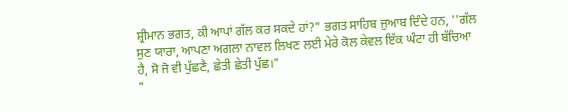ਸ਼੍ਰੀਮਾਨ ਭਗਤ, ਕੀ ਆਪਾਂ ਗੱਲ ਕਰ ਸਕਦੇ ਹਾਂ?" ਭਗਤ ਸਾਹਿਬ ਜੁਆਬ ਦਿੰਦੇ ਹਨ, ''ਗੱਲ ਸੁਣ ਯਾਰਾ, ਆਪਣਾ ਅਗਲਾ ਨਾਵਲ ਲਿਖਣ ਲਈ ਮੇਰੇ ਕੋਲ ਕੇਵਲ ਇੱਕ ਘੰਟਾ ਹੀ ਬੱਚਿਆ ਹੈ, ਸੋ ਜੋ ਵੀ ਪੁੱਛਣੈ, ਛੇਤੀ ਛੇਤੀ ਪੁੱਛ।"
"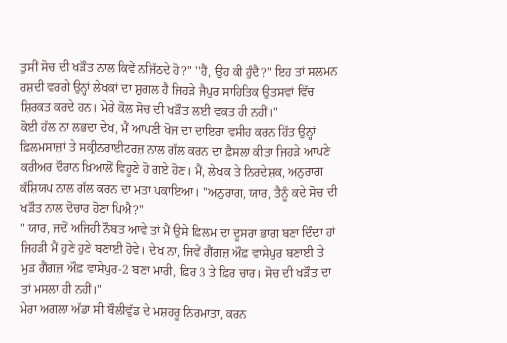ਤੁਸੀਂ ਸੋਚ ਦੀ ਖੜੌਤ ਨਾਲ ਕਿਵੇਂ ਨਜਿੱਠਦੇ ਹੋ?" ''ਹੈਂ, ਉਹ ਕੀ ਹੁੰਦੈ?" ਇਹ ਤਾਂ ਸਲਮਨ ਰਸ਼ਦੀ ਵਰਗੇ ਉਨ੍ਹਾਂ ਲੇਖਕਾਂ ਦਾ ਸ਼ੁਗਲ ਹੈ ਜਿਹੜੇ ਜੈਪੁਰ ਸਾਹਿਤਿਕ ਉਤਸਵਾਂ ਵਿੱਚ ਸ਼ਿਰਕਤ ਕਰਦੇ ਹਨ। ਮੇਰੇ ਕੋਲ ਸੋਚ ਦੀ ਖੜੌਤ ਲਈ ਵਕਤ ਹੀ ਨਹੀਂ।"
ਕੋਈ ਹੱਲ ਨਾ ਲਭਦਾ ਦੇਖ, ਮੈਂ ਆਪਣੀ ਖੋਜ ਦਾ ਦਾਇਰਾ ਵਸੀਹ ਕਰਨ ਹਿੱਤ ਉਨ੍ਹਾਂ ਫ਼ਿਲਮਸਾਜ਼ਾਂ ਤੇ ਸਕ੍ਰੀਨਰਾਈਟਰਜ਼ ਨਾਲ ਗੱਲ ਕਰਨ ਦਾ ਫ਼ੈਸਲਾ ਕੀਤਾ ਜਿਹੜੇ ਆਪਣੇ ਕਰੀਅਰ ਦੌਰਾਨ ਖ਼ਿਆਲੋਂ ਵਿਹੂਣੇ ਹੋ ਗਏ ਹੋਣ। ਮੈਂ, ਲੇਖਕ ਤੇ ਨਿਰਦੇਸ਼ਕ, ਅਨੁਰਾਗ ਕੱਸ਼ਿਯਪ ਨਾਲ ਗੱਲ ਕਰਨ ਦਾ ਮਤਾ ਪਕਾਇਆ। ''ਅਨੁਰਾਗ, ਯਾਰ, ਤੈਨੂੰ ਕਦੇ ਸੋਚ ਦੀ ਖੜੌਤ ਨਾਲ ਦੋਚਾਰ ਹੋਣਾ ਪਿਐ?"
" ਯਾਰ, ਜਦੋਂ ਅਜਿਹੀ ਨੌਬਤ ਆਵੇ ਤਾਂ ਮੈਂ ਉਸੇ ਫ਼ਿਲਮ ਦਾ ਦੂਸਰਾ ਭਾਗ ਬਣਾ ਦਿੰਦਾ ਹਾਂ ਜਿਹੜੀ ਮੈਂ ਹੁਣੇ ਹੁਣੇ ਬਣਾਈ ਹੋਵੇ। ਦੇਖ ਨਾ, ਜਿਵੇਂ ਗੈਂਗਜ਼ ਔਫ਼ ਵਾਸੇਪੁਰ ਬਣਾਈ ਤੇ ਮੁੜ ਗੈਂਗਜ਼ ਔਫ਼ ਵਾਸੇਪੁਰ-2 ਬਣਾ ਮਾਰੀ, ਫ਼ਿਰ 3 ਤੇ ਫ਼ਿਰ ਚਾਰ। ਸੋਚ ਦੀ ਖੜੌਤ ਦਾ ਤਾਂ ਮਸਲਾ ਹੀ ਨਹੀਂ।"
ਮੇਰਾ ਅਗਲਾ ਅੱਡਾ ਸੀ ਬੌਲੀਵੁੱਡ ਦੇ ਮਸ਼ਹਰੂ ਨਿਰਮਾਤਾ, ਕਰਨ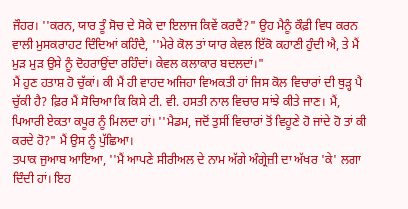ਜੌਹਰ। ''ਕਰਨ, ਯਾਰ ਤੂੰ ਸੋਚ ਦੇ ਸੋਕੇ ਦਾ ਇਲਾਜ ਕਿਵੇਂ ਕਰਦੈਂ?" ਉਹ ਮੈਨੂੰ ਕੌਫ਼ੀ ਵਿਧ ਕਰਨ ਵਾਲੀ ਮੁਸਕਰਾਹਟ ਦਿੰਦਿਆਂ ਕਹਿੰਦੈ, ''ਮੇਰੇ ਕੋਲ ਤਾਂ ਯਾਰ ਕੇਵਲ ਇੱਕੋ ਕਹਾਣੀ ਹੁੰਦੀ ਐ, ਤੇ ਮੈਂ ਮੁੜ ਮੁੜ ਉਸੇ ਨੂੰ ਦੋਹਰਾਉਂਦਾ ਰਹਿੰਦਾਂ। ਕੇਵਲ ਕਲਾਕਾਰ ਬਦਲਦਾਂ।"
ਮੈਂ ਹੁਣ ਹਤਾਸ਼ ਹੋ ਚੁੱਕਾਂ। ਕੀ ਮੈਂ ਹੀ ਵਾਹਦ ਅਜਿਹਾ ਵਿਅਕਤੀ ਹਾਂ ਜਿਸ ਕੋਲ ਵਿਚਾਰਾਂ ਦੀ ਥੁੜ੍ਹ ਪੈ ਚੁੱਕੀ ਹੈ? ਫ਼ਿਰ ਮੈਂ ਸੋਚਿਆ ਕਿ ਕਿਸੇ ਟੀ. ਵੀ. ਹਸਤੀ ਨਾਲ ਵਿਚਾਰ ਸਾਂਝੇ ਕੀਤੇ ਜਾਣ। ਮੈਂ, ਪਿਆਰੀ ਏਕਤਾ ਕਪੂਰ ਨੂੰ ਮਿਲਦਾ ਹਾਂ। ''ਮੈਡਮ, ਜਦੋਂ ਤੁਸੀਂ ਵਿਚਾਰਾਂ ਤੋਂ ਵਿਹੂਣੇ ਹੋ ਜਾਂਦੇ ਹੋ ਤਾਂ ਕੀ ਕਰਦੇ ਹੋ?" ਮੈਂ ਉਸ ਨੂੰ ਪੁੱਛਿਆ।
ਤਪਾਕ ਜੁਆਬ ਆਇਆ, ''ਮੈਂ ਆਪਣੇ ਸੀਰੀਅਲ ਦੇ ਨਾਮ ਅੱਗੇ ਅੰਗ੍ਰੇਜ਼ੀ ਦਾ ਅੱਖਰ 'ਕੇ' ਲਗਾ ਦਿੰਦੀ ਹਾਂ। ਇਹ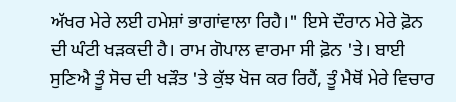ਅੱਖਰ ਮੇਰੇ ਲਈ ਹਮੇਸ਼ਾਂ ਭਾਗਾਂਵਾਲਾ ਰਿਹੈ।" ਇਸੇ ਦੌਰਾਨ ਮੇਰੇ ਫ਼ੋਨ ਦੀ ਘੰਟੀ ਖੜਕਦੀ ਹੈ। ਰਾਮ ਗੋਪਾਲ ਵਾਰਮਾ ਸੀ ਫ਼ੋਨ 'ਤੇ। ਬਾਈ ਸੁਣਿਐ ਤੂੰ ਸੋਚ ਦੀ ਖੜੌਤ 'ਤੇ ਕੁੱਝ ਖੋਜ ਕਰ ਰਿਹੈਂ, ਤੂੰ ਮੈਥੋਂ ਮੇਰੇ ਵਿਚਾਰ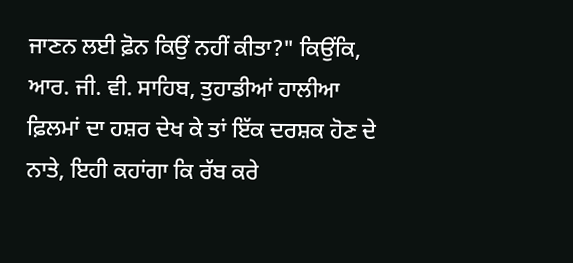ਜਾਣਨ ਲਈ ਫ਼ੋਨ ਕਿਉਂ ਨਹੀਂ ਕੀਤਾ?" ਕਿਉਂਕਿ, ਆਰ. ਜੀ. ਵੀ. ਸਾਹਿਬ, ਤੁਹਾਡੀਆਂ ਹਾਲੀਆ ਫ਼ਿਲਮਾਂ ਦਾ ਹਸ਼ਰ ਦੇਖ ਕੇ ਤਾਂ ਇੱਕ ਦਰਸ਼ਕ ਹੋਣ ਦੇ ਨਾਤੇ, ਇਹੀ ਕਹਾਂਗਾ ਕਿ ਰੱਬ ਕਰੇ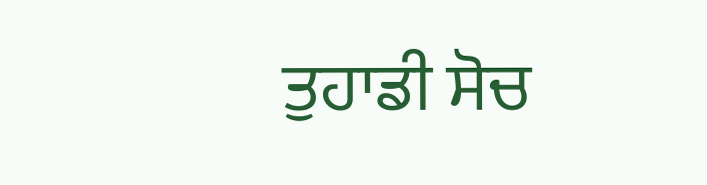ਤੁਹਾਡੀ ਸੋਚ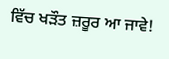ਵਿੱਚ ਖੜੌਤ ਜ਼ਰੂਰ ਆ ਜਾਵੇ!